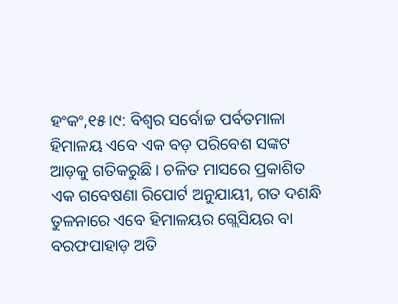ହଂକଂ,୧୫।୯: ବିଶ୍ୱର ସର୍ବୋଚ୍ଚ ପର୍ବତମାଳା ହିମାଳୟ ଏବେ ଏକ ବଡ଼ ପରିବେଶ ସଙ୍କଟ ଆଡ଼କୁ ଗତିକରୁଛି । ଚଳିତ ମାସରେ ପ୍ରକାଶିତ ଏକ ଗବେଷଣା ରିପୋର୍ଟ ଅନୁଯାୟୀ, ଗତ ଦଶନ୍ଧି ତୁଳନାରେ ଏବେ ହିମାଳୟର ଗ୍ଲେସିୟର ବା ବରଫପାହାଡ଼ ଅତି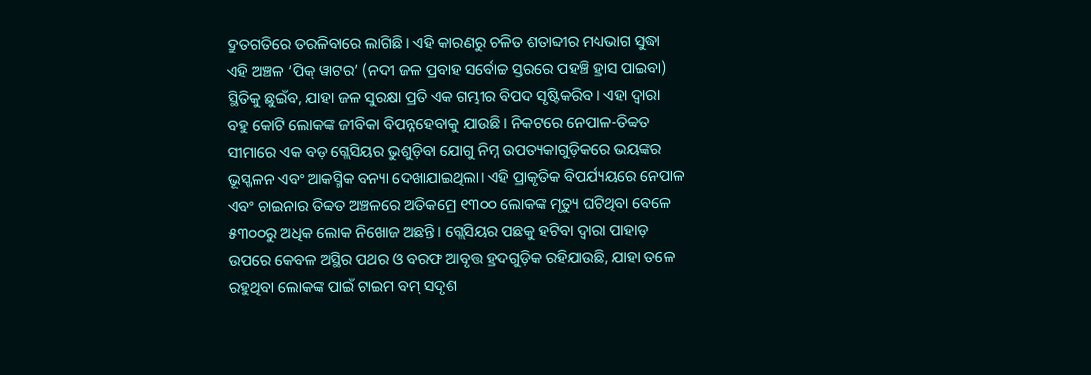ଦ୍ରୁତଗତିରେ ତରଳିବାରେ ଲାଗିଛି। ଏହି କାରଣରୁ ଚଳିତ ଶତାବ୍ଦୀର ମଧ୍ୟଭାଗ ସୁଦ୍ଧା ଏହି ଅଞ୍ଚଳ ‘ପିକ୍ ୱାଟର’ (ନଦୀ ଜଳ ପ୍ରବାହ ସର୍ବୋଚ୍ଚ ସ୍ତରରେ ପହଞ୍ଚି ହ୍ରାସ ପାଇବା) ସ୍ଥିତିକୁ ଛୁଇଁବ, ଯାହା ଜଳ ସୁରକ୍ଷା ପ୍ରତି ଏକ ଗମ୍ଭୀର ବିପଦ ସୃଷ୍ଟିକରିବ। ଏହା ଦ୍ୱାରା ବହୁ କୋଟି ଲୋକଙ୍କ ଜୀବିକା ବିପନ୍ନହେବାକୁ ଯାଉଛି। ନିକଟରେ ନେପାଳ-ତିବ୍ବତ ସୀମାରେ ଏକ ବଡ଼ ଗ୍ଲେସିୟର ଭୁଶୁଡ଼ିବା ଯୋଗୁ ନିମ୍ନ ଉପତ୍ୟକାଗୁଡ଼ିକରେ ଭୟଙ୍କର ଭୂସ୍ଖଳନ ଏବଂ ଆକସ୍ମିକ ବନ୍ୟା ଦେଖାଯାଇଥିଲା। ଏହି ପ୍ରାକୃତିକ ବିପର୍ଯ୍ୟୟରେ ନେପାଳ ଏବଂ ଚାଇନାର ତିବ୍ବତ ଅଞ୍ଚଳରେ ଅତିକମ୍ରେ ୧୩୦୦ ଲୋକଙ୍କ ମୃତ୍ୟୁ ଘଟିଥିବା ବେଳେ ୫୩୦୦ରୁ ଅଧିକ ଲୋକ ନିଖୋଜ ଅଛନ୍ତି। ଗ୍ଲେସିୟର ପଛକୁ ହଟିବା ଦ୍ୱାରା ପାହାଡ଼ ଉପରେ କେବଳ ଅସ୍ଥିର ପଥର ଓ ବରଫ ଆବୃତ୍ତ ହ୍ରଦଗୁଡ଼ିକ ରହିଯାଉଛି, ଯାହା ତଳେ ରହୁଥିବା ଲୋକଙ୍କ ପାଇଁ ଟାଇମ ବମ୍ ସଦୃଶ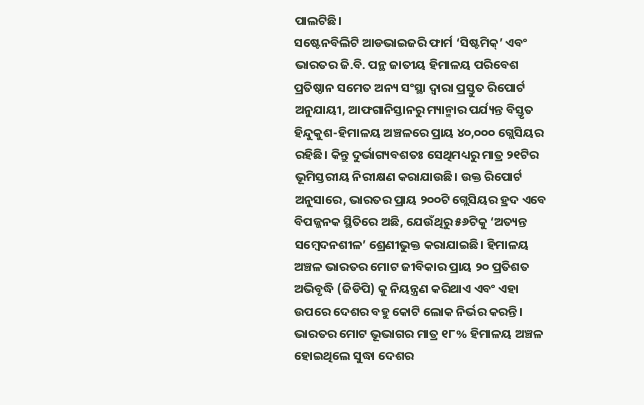ପାଲଟିଛି।
ସଷ୍ଟେନବିଲିଟି ଆଡଭାଇଜରି ଫାର୍ମ ‘ସିଷ୍ଟମିକ୍’ ଏବଂ ଭାରତର ଜି.ବି. ପନ୍ଥ ଜାତୀୟ ହିମାଳୟ ପରିବେଶ ପ୍ରତିଷ୍ଠାନ ସମେତ ଅନ୍ୟ ସଂସ୍ଥା ଦ୍ୱାରା ପ୍ରସ୍ତୁତ ରିପୋର୍ଟ ଅନୁଯାୟୀ, ଆଫଗାନିସ୍ତାନରୁ ମ୍ୟାନ୍ମାର ପର୍ଯ୍ୟନ୍ତ ବିସ୍ତୃତ ହିନ୍ଦୁକୁଶ-ହିମାଳୟ ଅଞ୍ଚଳରେ ପ୍ରାୟ ୪୦,୦୦୦ ଗ୍ଲେସିୟର ରହିଛି। କିନ୍ତୁ ଦୁର୍ଭାଗ୍ୟବଶତଃ ସେଥିମଧ୍ୟରୁ ମାତ୍ର ୨୧ଟିର ଭୂମିସ୍ତରୀୟ ନିରୀକ୍ଷଣ କରାଯାଉଛି। ଉକ୍ତ ରିପୋର୍ଟ ଅନୁସାରେ, ଭାରତର ପ୍ରାୟ ୨୦୦ଟି ଗ୍ଲେସିୟର ହ୍ରଦ ଏବେ ବିପଜ୍ଜନକ ସ୍ଥିତିରେ ଅଛି, ଯେଉଁଥିରୁ ୫୬ଟିକୁ ‘ଅତ୍ୟନ୍ତ ସମ୍ବେଦନଶୀଳ’ ଶ୍ରେଣୀଭୁକ୍ତ କରାଯାଇଛି। ହିମାଳୟ ଅଞ୍ଚଳ ଭାରତର ମୋଟ ଜୀବିକାର ପ୍ରାୟ ୨୦ ପ୍ରତିଶତ ଅଭିବୃଦ୍ଧି (ଜିଡିପି) କୁ ନିୟନ୍ତ୍ରଣ କରିଥାଏ ଏବଂ ଏହା ଉପରେ ଦେଶର ବହୁ କୋଟି ଲୋକ ନିର୍ଭର କରନ୍ତି। ଭାରତର ମୋଟ ଭୂଭାଗର ମାତ୍ର ୧୮% ହିମାଳୟ ଅଞ୍ଚଳ ହୋଇଥିଲେ ସୁଦ୍ଧା ଦେଶର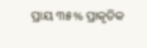ପ୍ରାୟ ୩୫% ପ୍ରାକୃତିକ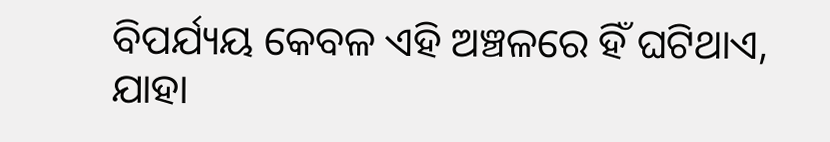ବିପର୍ଯ୍ୟୟ କେବଳ ଏହି ଅଞ୍ଚଳରେ ହିଁ ଘଟିଥାଏ, ଯାହା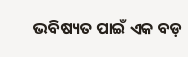ଭବିଷ୍ୟତ ପାଇଁ ଏକ ବଡ଼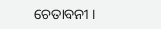ଚେତାବନୀ ।